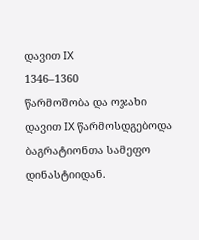დავით IX
1346–1360
წარმოშობა და ოჯახი
დავით IX წარმოსდგებოდა ბაგრატიონთა სამეფო დინასტიიდან.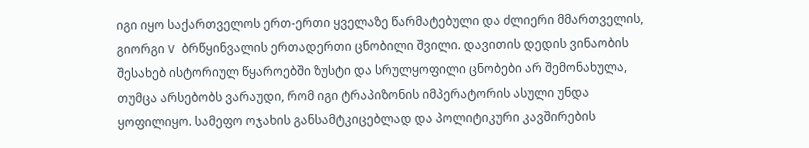იგი იყო საქართველოს ერთ-ერთი ყველაზე წარმატებული და ძლიერი მმართველის, გიორგი V ბრწყინვალის ერთადერთი ცნობილი შვილი. დავითის დედის ვინაობის შესახებ ისტორიულ წყაროებში ზუსტი და სრულყოფილი ცნობები არ შემონახულა, თუმცა არსებობს ვარაუდი, რომ იგი ტრაპიზონის იმპერატორის ასული უნდა ყოფილიყო. სამეფო ოჯახის განსამტკიცებლად და პოლიტიკური კავშირების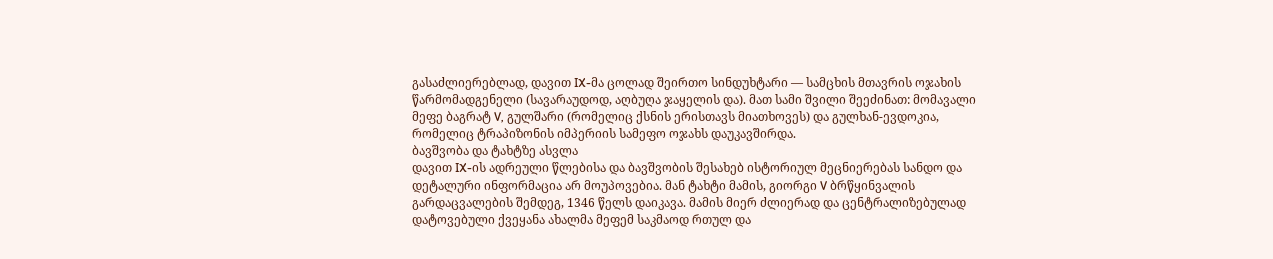გასაძლიერებლად, დავით IX-მა ცოლად შეირთო სინდუხტარი — სამცხის მთავრის ოჯახის წარმომადგენელი (სავარაუდოდ, აღბუღა ჯაყელის და). მათ სამი შვილი შეეძინათ: მომავალი მეფე ბაგრატ V, გულშარი (რომელიც ქსნის ერისთავს მიათხოვეს) და გულხან-ევდოკია, რომელიც ტრაპიზონის იმპერიის სამეფო ოჯახს დაუკავშირდა.
ბავშვობა და ტახტზე ასვლა
დავით IX-ის ადრეული წლებისა და ბავშვობის შესახებ ისტორიულ მეცნიერებას სანდო და დეტალური ინფორმაცია არ მოუპოვებია. მან ტახტი მამის, გიორგი V ბრწყინვალის გარდაცვალების შემდეგ, 1346 წელს დაიკავა. მამის მიერ ძლიერად და ცენტრალიზებულად დატოვებული ქვეყანა ახალმა მეფემ საკმაოდ რთულ და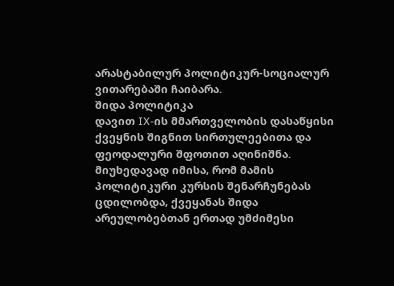არასტაბილურ პოლიტიკურ-სოციალურ ვითარებაში ჩაიბარა.
შიდა პოლიტიკა
დავით IX-ის მმართველობის დასაწყისი ქვეყნის შიგნით სირთულეებითა და ფეოდალური შფოთით აღინიშნა. მიუხედავად იმისა, რომ მამის პოლიტიკური კურსის შენარჩუნებას ცდილობდა, ქვეყანას შიდა არეულობებთან ერთად უმძიმესი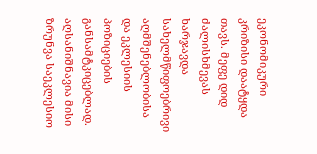ეკონომიკური კრიზისი დაატყდა თავს. მეფე დიდ ძალისხმევას ხარჯავდა სახელმწიფოებრივი აღმშენებლობისა და ეკლესიის პოზიციების განსამტკიცებლად. აღსანიშნავია მისი ზრუნვა საეკლესიო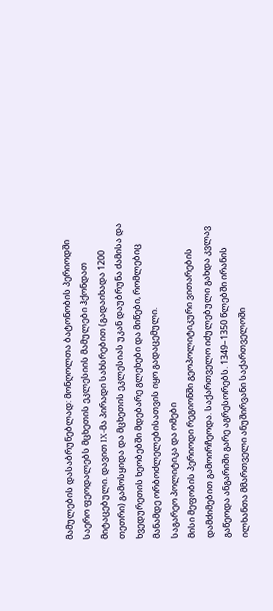მამულების დასაბრუნებლად: მონღოლთა ბატონობის პერიოდში საერო ფეოდალებს მცხეთის ეკლესიის მამულები ჰქონდათ მიტაცებული. დავით IX-მა პირადი სახსრებით (გადაიხადა 1200 თეთრი) გამოსყიდა და მცხეთის ეკლესიას უკან დაუბრუნა ძამისა და ხვედურეთის ხეობებში მდებარე გლეხები და მიწები, რომლებიც მანამდე ორბოძლელებისათვის იყო გადაცემული.
საგარეო პოლიტიკა და ომები
მისი მეფობის პერიოდი რეგიონში გეოპოლიტიკური ვითარების დამძიმებით გამოირჩეოდა. საქართველო იძულებული გახდა კვლავ გაწეოდა ანგარიში გარე აგრესორებს. 1349–1350 წლებში ირანის ილხანთა მმართველი ანუშირვანი საქართველოში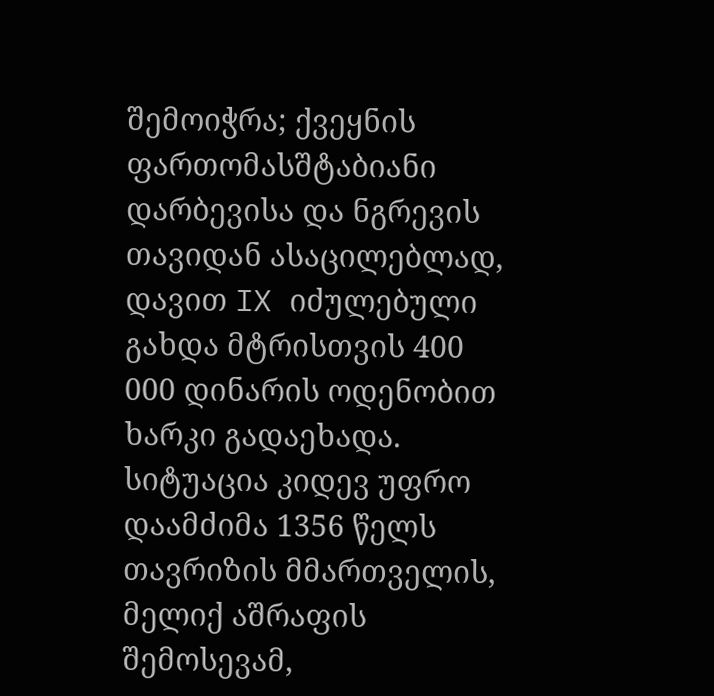შემოიჭრა; ქვეყნის ფართომასშტაბიანი დარბევისა და ნგრევის თავიდან ასაცილებლად, დავით IX იძულებული გახდა მტრისთვის 400 000 დინარის ოდენობით ხარკი გადაეხადა. სიტუაცია კიდევ უფრო დაამძიმა 1356 წელს თავრიზის მმართველის, მელიქ აშრაფის შემოსევამ,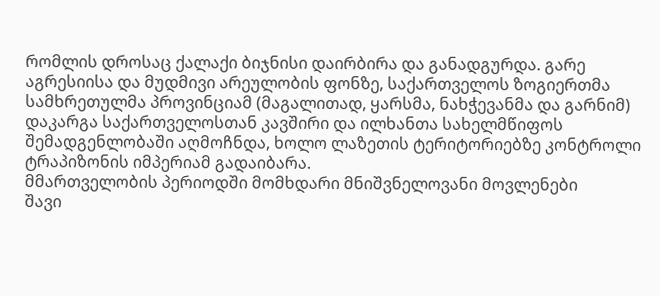რომლის დროსაც ქალაქი ბიჯნისი დაირბირა და განადგურდა. გარე აგრესიისა და მუდმივი არეულობის ფონზე, საქართველოს ზოგიერთმა სამხრეთულმა პროვინციამ (მაგალითად, ყარსმა, ნახჭევანმა და გარნიმ) დაკარგა საქართველოსთან კავშირი და ილხანთა სახელმწიფოს შემადგენლობაში აღმოჩნდა, ხოლო ლაზეთის ტერიტორიებზე კონტროლი ტრაპიზონის იმპერიამ გადაიბარა.
მმართველობის პერიოდში მომხდარი მნიშვნელოვანი მოვლენები
შავი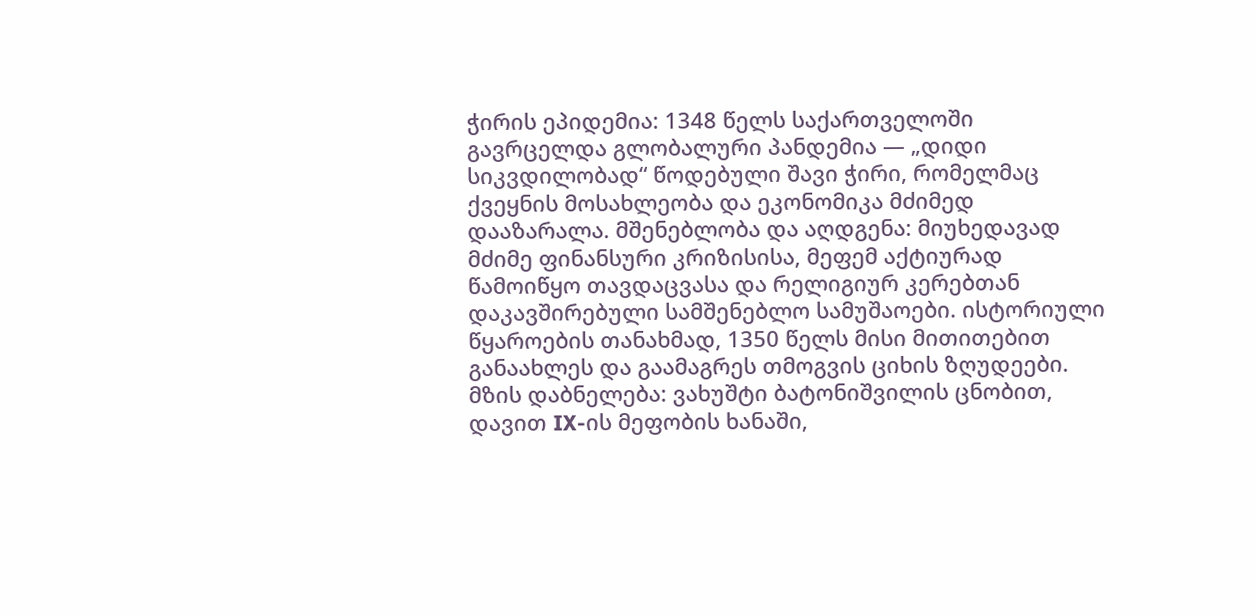ჭირის ეპიდემია: 1348 წელს საქართველოში გავრცელდა გლობალური პანდემია — „დიდი სიკვდილობად“ წოდებული შავი ჭირი, რომელმაც ქვეყნის მოსახლეობა და ეკონომიკა მძიმედ დააზარალა. მშენებლობა და აღდგენა: მიუხედავად მძიმე ფინანსური კრიზისისა, მეფემ აქტიურად წამოიწყო თავდაცვასა და რელიგიურ კერებთან დაკავშირებული სამშენებლო სამუშაოები. ისტორიული წყაროების თანახმად, 1350 წელს მისი მითითებით განაახლეს და გაამაგრეს თმოგვის ციხის ზღუდეები. მზის დაბნელება: ვახუშტი ბატონიშვილის ცნობით, დავით IX-ის მეფობის ხანაში,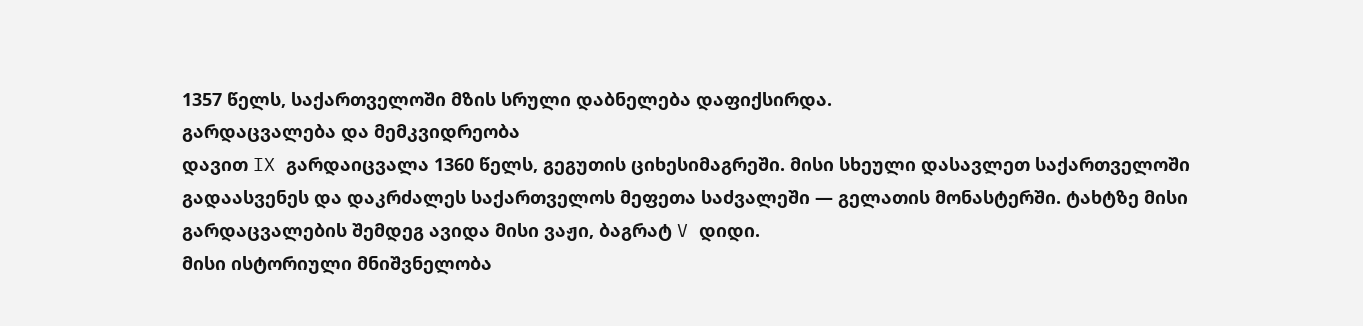1357 წელს, საქართველოში მზის სრული დაბნელება დაფიქსირდა.
გარდაცვალება და მემკვიდრეობა
დავით IX გარდაიცვალა 1360 წელს, გეგუთის ციხესიმაგრეში. მისი სხეული დასავლეთ საქართველოში გადაასვენეს და დაკრძალეს საქართველოს მეფეთა საძვალეში — გელათის მონასტერში. ტახტზე მისი გარდაცვალების შემდეგ ავიდა მისი ვაჟი, ბაგრატ V დიდი.
მისი ისტორიული მნიშვნელობა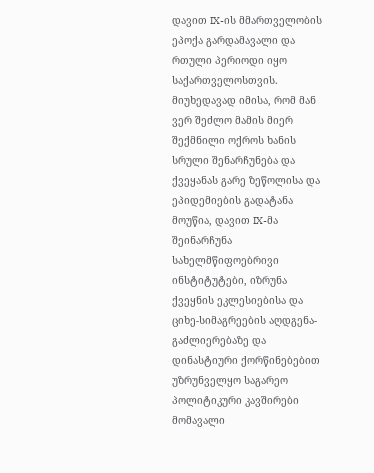დავით IX-ის მმართველობის ეპოქა გარდამავალი და რთული პერიოდი იყო საქართველოსთვის. მიუხედავად იმისა, რომ მან ვერ შეძლო მამის მიერ შექმნილი ოქროს ხანის სრული შენარჩუნება და ქვეყანას გარე ზეწოლისა და ეპიდემიების გადატანა მოუწია, დავით IX-მა შეინარჩუნა სახელმწიფოებრივი ინსტიტუტები, იზრუნა ქვეყნის ეკლესიებისა და ციხე-სიმაგრეების აღდგენა-გაძლიერებაზე და დინასტიური ქორწინებებით უზრუნველყო საგარეო პოლიტიკური კავშირები მომავალი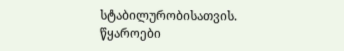სტაბილურობისათვის.
წყაროები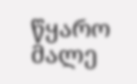წყარო მალე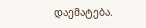დაემატება.